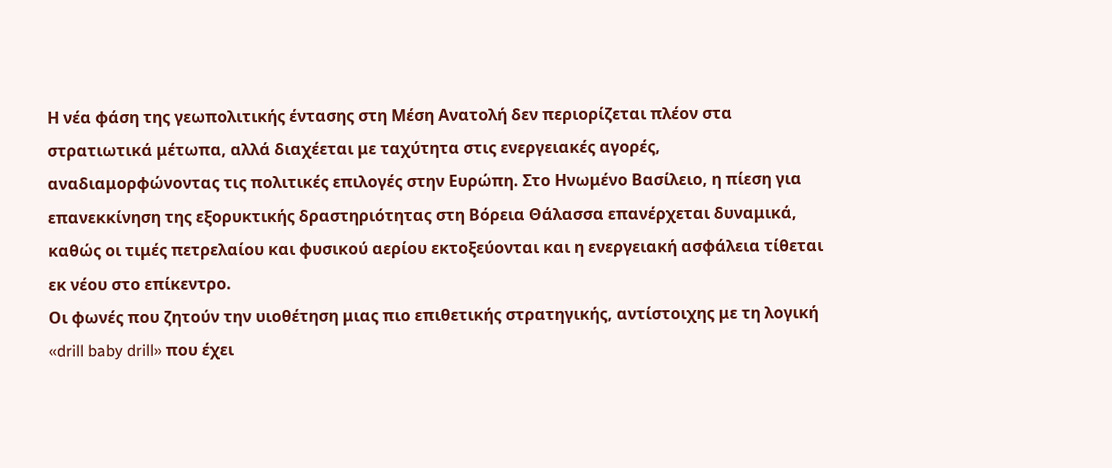Η νέα φάση της γεωπολιτικής έντασης στη Μέση Ανατολή δεν περιορίζεται πλέον στα στρατιωτικά μέτωπα, αλλά διαχέεται με ταχύτητα στις ενεργειακές αγορές, αναδιαμορφώνοντας τις πολιτικές επιλογές στην Ευρώπη. Στο Ηνωμένο Βασίλειο, η πίεση για επανεκκίνηση της εξορυκτικής δραστηριότητας στη Βόρεια Θάλασσα επανέρχεται δυναμικά, καθώς οι τιμές πετρελαίου και φυσικού αερίου εκτοξεύονται και η ενεργειακή ασφάλεια τίθεται εκ νέου στο επίκεντρο.
Οι φωνές που ζητούν την υιοθέτηση μιας πιο επιθετικής στρατηγικής, αντίστοιχης με τη λογική «drill baby drill» που έχει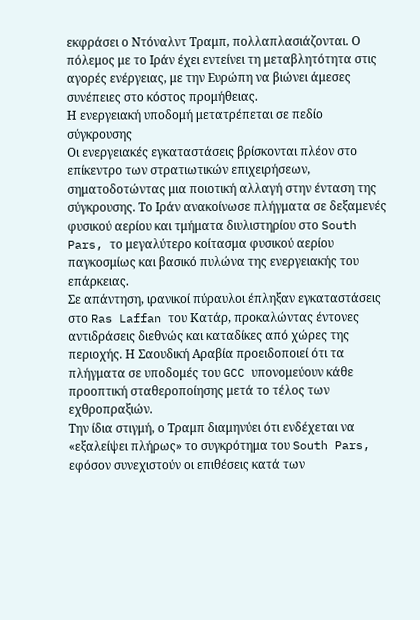εκφράσει ο Ντόναλντ Τραμπ, πολλαπλασιάζονται. Ο πόλεμος με το Ιράν έχει εντείνει τη μεταβλητότητα στις αγορές ενέργειας, με την Ευρώπη να βιώνει άμεσες συνέπειες στο κόστος προμήθειας.
Η ενεργειακή υποδομή μετατρέπεται σε πεδίο σύγκρουσης
Οι ενεργειακές εγκαταστάσεις βρίσκονται πλέον στο επίκεντρο των στρατιωτικών επιχειρήσεων, σηματοδοτώντας μια ποιοτική αλλαγή στην ένταση της σύγκρουσης. Το Ιράν ανακοίνωσε πλήγματα σε δεξαμενές φυσικού αερίου και τμήματα διυλιστηρίου στο South Pars, το μεγαλύτερο κοίτασμα φυσικού αερίου παγκοσμίως και βασικό πυλώνα της ενεργειακής του επάρκειας.
Σε απάντηση, ιρανικοί πύραυλοι έπληξαν εγκαταστάσεις στο Ras Laffan του Κατάρ, προκαλώντας έντονες αντιδράσεις διεθνώς και καταδίκες από χώρες της περιοχής. Η Σαουδική Αραβία προειδοποιεί ότι τα πλήγματα σε υποδομές του GCC υπονομεύουν κάθε προοπτική σταθεροποίησης μετά το τέλος των εχθροπραξιών.
Την ίδια στιγμή, ο Τραμπ διαμηνύει ότι ενδέχεται να «εξαλείψει πλήρως» το συγκρότημα του South Pars, εφόσον συνεχιστούν οι επιθέσεις κατά των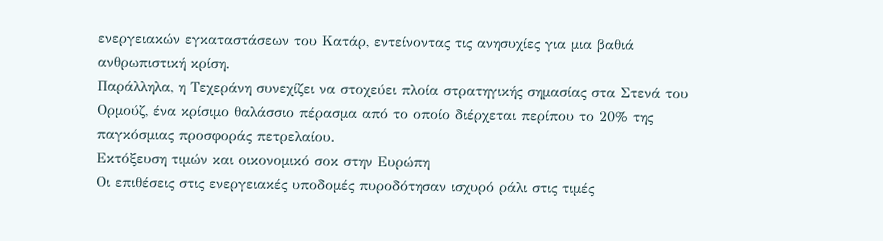ενεργειακών εγκαταστάσεων του Κατάρ, εντείνοντας τις ανησυχίες για μια βαθιά ανθρωπιστική κρίση.
Παράλληλα, η Τεχεράνη συνεχίζει να στοχεύει πλοία στρατηγικής σημασίας στα Στενά του Ορμούζ, ένα κρίσιμο θαλάσσιο πέρασμα από το οποίο διέρχεται περίπου το 20% της παγκόσμιας προσφοράς πετρελαίου.
Εκτόξευση τιμών και οικονομικό σοκ στην Ευρώπη
Οι επιθέσεις στις ενεργειακές υποδομές πυροδότησαν ισχυρό ράλι στις τιμές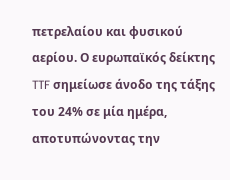πετρελαίου και φυσικού αερίου. Ο ευρωπαϊκός δείκτης TTF σημείωσε άνοδο της τάξης του 24% σε μία ημέρα, αποτυπώνοντας την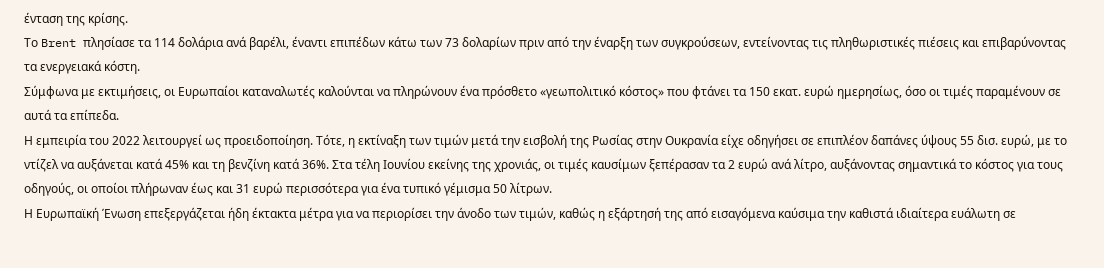ένταση της κρίσης.
Το Brent πλησίασε τα 114 δολάρια ανά βαρέλι, έναντι επιπέδων κάτω των 73 δολαρίων πριν από την έναρξη των συγκρούσεων, εντείνοντας τις πληθωριστικές πιέσεις και επιβαρύνοντας τα ενεργειακά κόστη.
Σύμφωνα με εκτιμήσεις, οι Ευρωπαίοι καταναλωτές καλούνται να πληρώνουν ένα πρόσθετο «γεωπολιτικό κόστος» που φτάνει τα 150 εκατ. ευρώ ημερησίως, όσο οι τιμές παραμένουν σε αυτά τα επίπεδα.
Η εμπειρία του 2022 λειτουργεί ως προειδοποίηση. Τότε, η εκτίναξη των τιμών μετά την εισβολή της Ρωσίας στην Ουκρανία είχε οδηγήσει σε επιπλέον δαπάνες ύψους 55 δισ. ευρώ, με το ντίζελ να αυξάνεται κατά 45% και τη βενζίνη κατά 36%. Στα τέλη Ιουνίου εκείνης της χρονιάς, οι τιμές καυσίμων ξεπέρασαν τα 2 ευρώ ανά λίτρο, αυξάνοντας σημαντικά το κόστος για τους οδηγούς, οι οποίοι πλήρωναν έως και 31 ευρώ περισσότερα για ένα τυπικό γέμισμα 50 λίτρων.
Η Ευρωπαϊκή Ένωση επεξεργάζεται ήδη έκτακτα μέτρα για να περιορίσει την άνοδο των τιμών, καθώς η εξάρτησή της από εισαγόμενα καύσιμα την καθιστά ιδιαίτερα ευάλωτη σε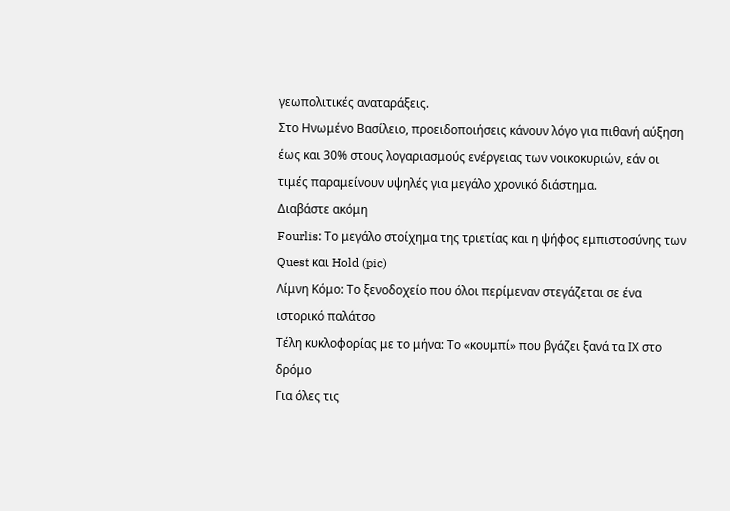γεωπολιτικές αναταράξεις.
Στο Ηνωμένο Βασίλειο, προειδοποιήσεις κάνουν λόγο για πιθανή αύξηση έως και 30% στους λογαριασμούς ενέργειας των νοικοκυριών, εάν οι τιμές παραμείνουν υψηλές για μεγάλο χρονικό διάστημα.
Διαβάστε ακόμη
Fourlis: Το μεγάλο στοίχημα της τριετίας και η ψήφος εμπιστοσύνης των Quest και Hold (pic)
Λίμνη Κόμο: Το ξενοδοχείο που όλοι περίμεναν στεγάζεται σε ένα ιστορικό παλάτσο
Τέλη κυκλοφορίας με το μήνα: Το «κουμπί» που βγάζει ξανά τα ΙΧ στο δρόμο
Για όλες τις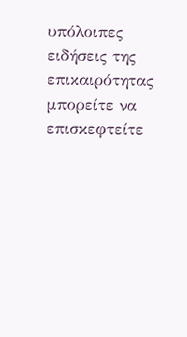υπόλοιπες ειδήσεις της επικαιρότητας μπορείτε να επισκεφτείτε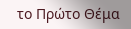το Πρώτο Θέμα